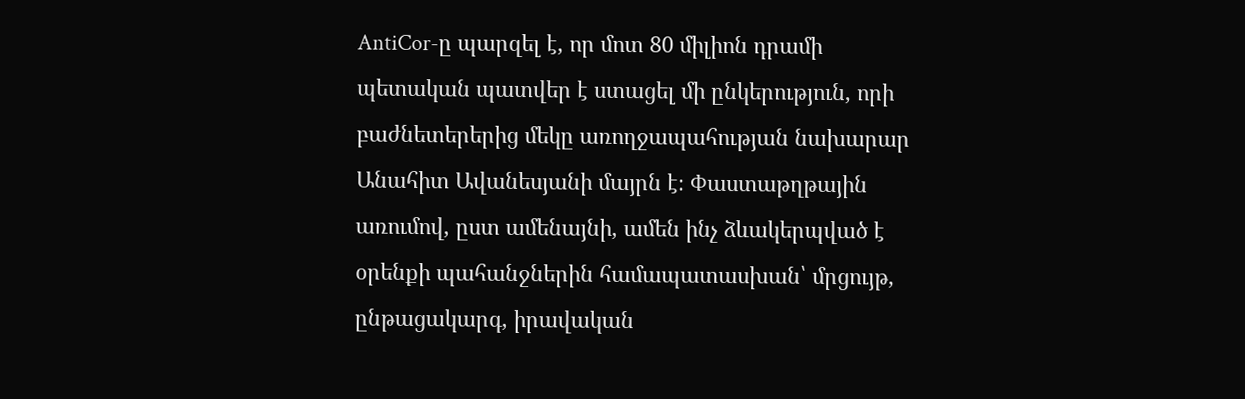AntiCor-ը պարզել է, որ մոտ 80 միլիոն դրամի պետական պատվեր է ստացել մի ընկերություն, որի բաժնետերերից մեկը առողջապահության նախարար Անահիտ Ավանեսյանի մայրն է։ Փաստաթղթային առումով, ըստ ամենայնի, ամեն ինչ ձևակերպված է օրենքի պահանջներին համապատասխան՝ մրցույթ, ընթացակարգ, իրավական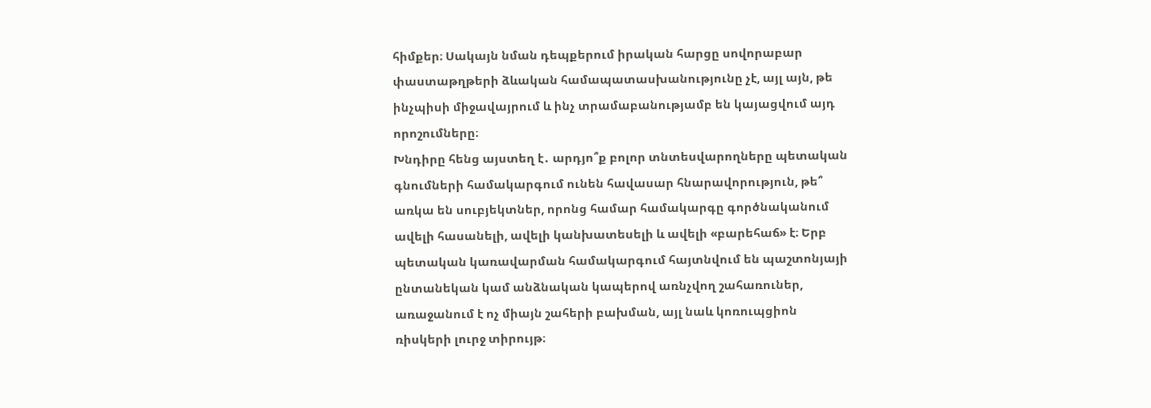հիմքեր։ Սակայն նման դեպքերում իրական հարցը սովորաբար փաստաթղթերի ձևական համապատասխանությունը չէ, այլ այն, թե ինչպիսի միջավայրում և ինչ տրամաբանությամբ են կայացվում այդ որոշումները։
Խնդիրը հենց այստեղ է․ արդյո՞ք բոլոր տնտեսվարողները պետական գնումների համակարգում ունեն հավասար հնարավորություն, թե՞ առկա են սուբյեկտներ, որոնց համար համակարգը գործնականում ավելի հասանելի, ավելի կանխատեսելի և ավելի «բարեհաճ» է։ Երբ պետական կառավարման համակարգում հայտնվում են պաշտոնյայի ընտանեկան կամ անձնական կապերով առնչվող շահառուներ, առաջանում է ոչ միայն շահերի բախման, այլ նաև կոռուպցիոն ռիսկերի լուրջ տիրույթ։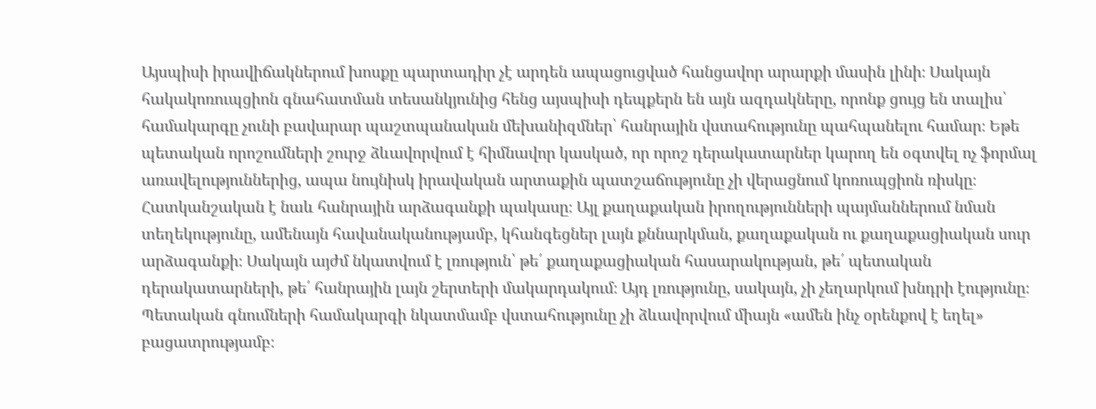Այսպիսի իրավիճակներում խոսքը պարտադիր չէ արդեն ապացուցված հանցավոր արարքի մասին լինի։ Սակայն հակակոռուպցիոն գնահատման տեսանկյունից հենց այսպիսի դեպքերն են այն ազդակները, որոնք ցույց են տալիս՝ համակարգը չունի բավարար պաշտպանական մեխանիզմներ՝ հանրային վստահությունը պահպանելու համար։ Եթե պետական որոշումների շուրջ ձևավորվում է հիմնավոր կասկած, որ որոշ դերակատարներ կարող են օգտվել ոչ ֆորմալ առավելություններից, ապա նույնիսկ իրավական արտաքին պատշաճությունը չի վերացնում կոռուպցիոն ռիսկը։
Հատկանշական է նաև հանրային արձագանքի պակասը։ Այլ քաղաքական իրողությունների պայմաններում նման տեղեկությունը, ամենայն հավանականությամբ, կհանգեցներ լայն քննարկման, քաղաքական ու քաղաքացիական սուր արձագանքի։ Սակայն այժմ նկատվում է լռություն՝ թե՛ քաղաքացիական հասարակության, թե՛ պետական դերակատարների, թե՛ հանրային լայն շերտերի մակարդակում։ Այդ լռությունը, սակայն, չի չեղարկում խնդրի էությունը։
Պետական գնումների համակարգի նկատմամբ վստահությունը չի ձևավորվում միայն «ամեն ինչ օրենքով է եղել» բացատրությամբ։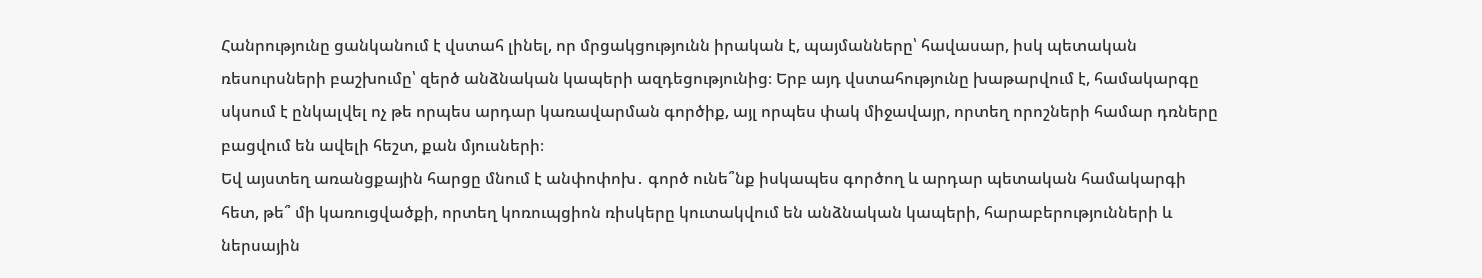Հանրությունը ցանկանում է վստահ լինել, որ մրցակցությունն իրական է, պայմանները՝ հավասար, իսկ պետական ռեսուրսների բաշխումը՝ զերծ անձնական կապերի ազդեցությունից։ Երբ այդ վստահությունը խաթարվում է, համակարգը սկսում է ընկալվել ոչ թե որպես արդար կառավարման գործիք, այլ որպես փակ միջավայր, որտեղ որոշների համար դռները բացվում են ավելի հեշտ, քան մյուսների։
Եվ այստեղ առանցքային հարցը մնում է անփոփոխ․ գործ ունե՞նք իսկապես գործող և արդար պետական համակարգի հետ, թե՞ մի կառուցվածքի, որտեղ կոռուպցիոն ռիսկերը կուտակվում են անձնական կապերի, հարաբերությունների և ներսային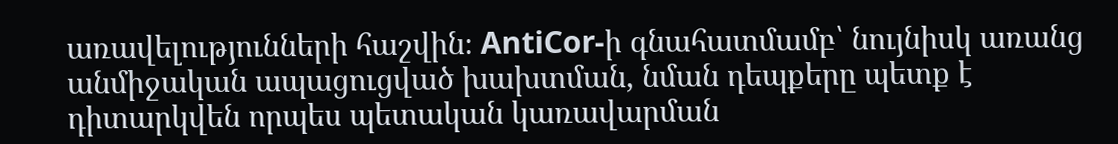առավելությունների հաշվին։ AntiCor-ի գնահատմամբ՝ նույնիսկ առանց անմիջական ապացուցված խախտման, նման դեպքերը պետք է դիտարկվեն որպես պետական կառավարման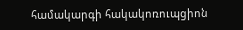համակարգի հակակոռուպցիոն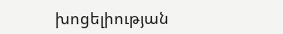խոցելիության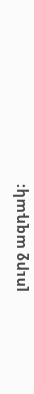լուրջ ազդակ։